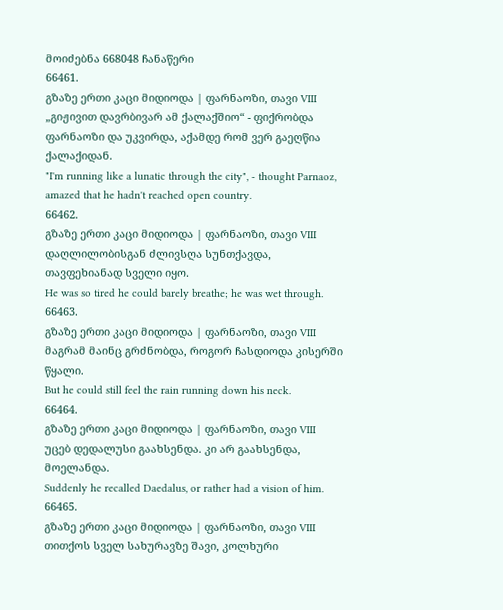მოიძებნა 668048 ჩანაწერი
66461.
გზაზე ერთი კაცი მიდიოდა | ფარნაოზი, თავი VIII
„გიჟივით დავრბივარ ამ ქალაქშიო“ - ფიქრობდა ფარნაოზი და უკვირდა, აქამდე რომ ვერ გაეღწია ქალაქიდან.
"I'm running like a lunatic through the city", - thought Parnaoz, amazed that he hadn't reached open country.
66462.
გზაზე ერთი კაცი მიდიოდა | ფარნაოზი, თავი VIII
დაღლილობისგან ძლივსღა სუნთქავდა, თავფეხიანად სველი იყო.
He was so tired he could barely breathe; he was wet through.
66463.
გზაზე ერთი კაცი მიდიოდა | ფარნაოზი, თავი VIII
მაგრამ მაინც გრძნობდა, როგორ ჩასდიოდა კისერში წყალი.
But he could still feel the rain running down his neck.
66464.
გზაზე ერთი კაცი მიდიოდა | ფარნაოზი, თავი VIII
უცებ დედალუსი გაახსენდა. კი არ გაახსენდა, მოელანდა.
Suddenly he recalled Daedalus, or rather had a vision of him.
66465.
გზაზე ერთი კაცი მიდიოდა | ფარნაოზი, თავი VIII
თითქოს სველ სახურავზე შავი, კოლხური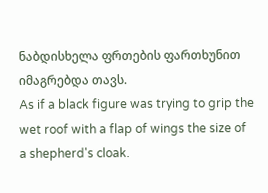ნაბდისხელა ფრთების ფართხუნით იმაგრებდა თავს.
As if a black figure was trying to grip the wet roof with a flap of wings the size of a shepherd's cloak.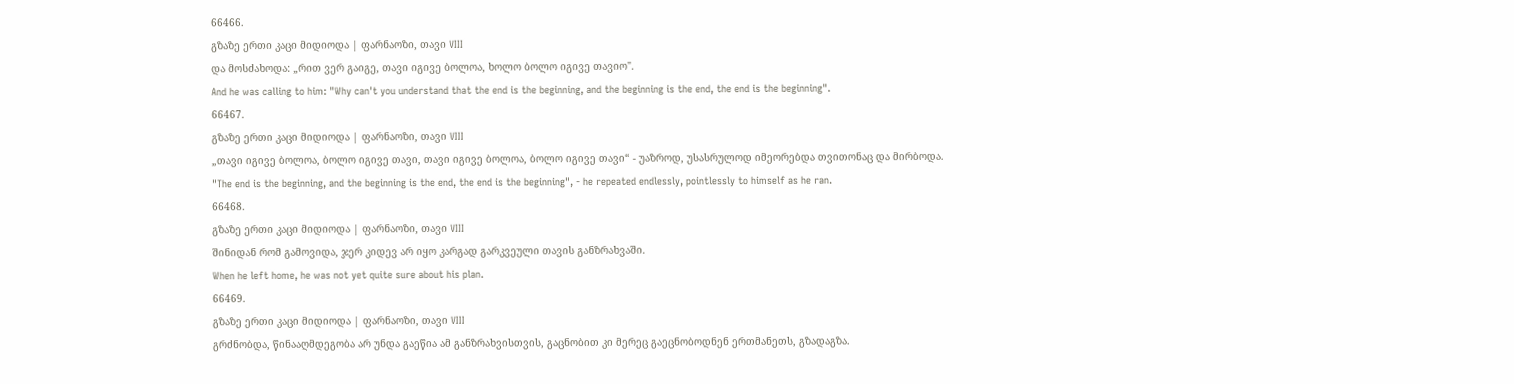66466.
გზაზე ერთი კაცი მიდიოდა | ფარნაოზი, თავი VIII
და მოსძახოდა: „რით ვერ გაიგე, თავი იგივე ბოლოა, ხოლო ბოლო იგივე თავიო".
And he was calling to him: "Why can't you understand that the end is the beginning, and the beginning is the end, the end is the beginning".
66467.
გზაზე ერთი კაცი მიდიოდა | ფარნაოზი, თავი VIII
„თავი იგივე ბოლოა, ბოლო იგივე თავი, თავი იგივე ბოლოა, ბოლო იგივე თავი“ - უაზროდ, უსასრულოდ იმეორებდა თვითონაც და მირბოდა.
"The end is the beginning, and the beginning is the end, the end is the beginning", - he repeated endlessly, pointlessly to himself as he ran.
66468.
გზაზე ერთი კაცი მიდიოდა | ფარნაოზი, თავი VIII
შინიდან რომ გამოვიდა, ჯერ კიდევ არ იყო კარგად გარკვეული თავის განზრახვაში.
When he left home, he was not yet quite sure about his plan.
66469.
გზაზე ერთი კაცი მიდიოდა | ფარნაოზი, თავი VIII
გრძნობდა, წინააღმდეგობა არ უნდა გაეწია ამ განზრახვისთვის, გაცნობით კი მერეც გაეცნობოდნენ ერთმანეთს, გზადაგზა.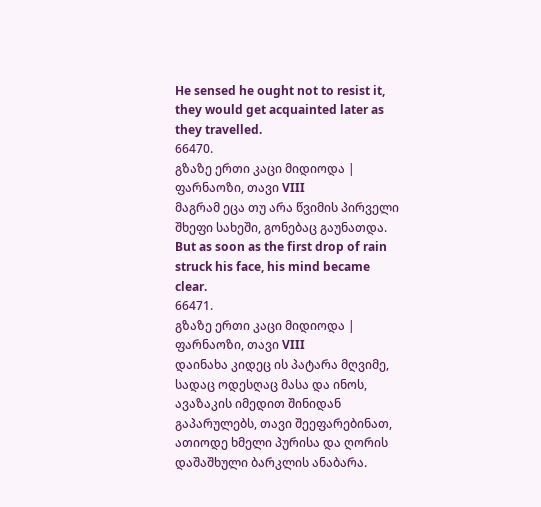He sensed he ought not to resist it, they would get acquainted later as they travelled.
66470.
გზაზე ერთი კაცი მიდიოდა | ფარნაოზი, თავი VIII
მაგრამ ეცა თუ არა წვიმის პირველი შხეფი სახეში, გონებაც გაუნათდა.
But as soon as the first drop of rain struck his face, his mind became clear.
66471.
გზაზე ერთი კაცი მიდიოდა | ფარნაოზი, თავი VIII
დაინახა კიდეც ის პატარა მღვიმე, სადაც ოდესღაც მასა და ინოს, ავაზაკის იმედით შინიდან გაპარულებს, თავი შეეფარებინათ, ათიოდე ხმელი პურისა და ღორის დაშაშხული ბარკლის ანაბარა.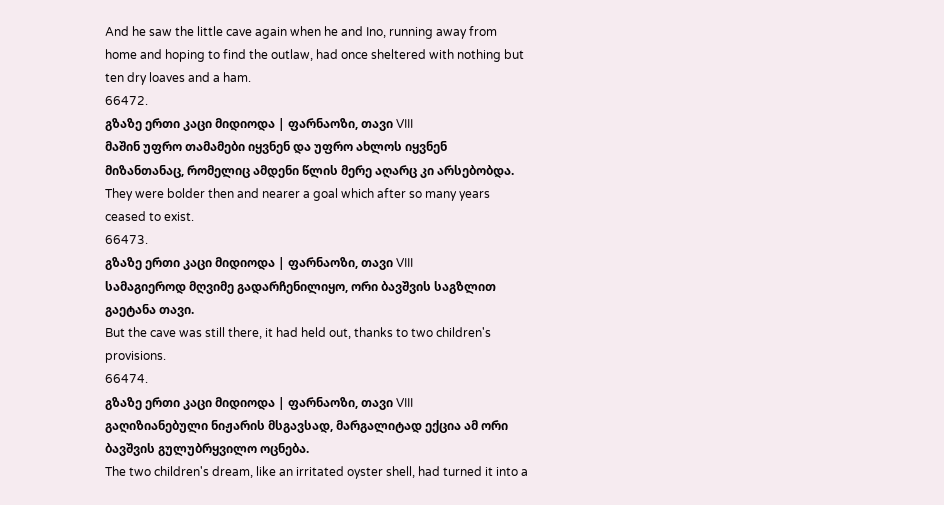And he saw the little cave again when he and Ino, running away from home and hoping to find the outlaw, had once sheltered with nothing but ten dry loaves and a ham.
66472.
გზაზე ერთი კაცი მიდიოდა | ფარნაოზი, თავი VIII
მაშინ უფრო თამამები იყვნენ და უფრო ახლოს იყვნენ მიზანთანაც, რომელიც ამდენი წლის მერე აღარც კი არსებობდა.
They were bolder then and nearer a goal which after so many years ceased to exist.
66473.
გზაზე ერთი კაცი მიდიოდა | ფარნაოზი, თავი VIII
სამაგიეროდ მღვიმე გადარჩენილიყო, ორი ბავშვის საგზლით გაეტანა თავი.
But the cave was still there, it had held out, thanks to two children's provisions.
66474.
გზაზე ერთი კაცი მიდიოდა | ფარნაოზი, თავი VIII
გაღიზიანებული ნიჟარის მსგავსად, მარგალიტად ექცია ამ ორი ბავშვის გულუბრყვილო ოცნება.
The two children's dream, like an irritated oyster shell, had turned it into a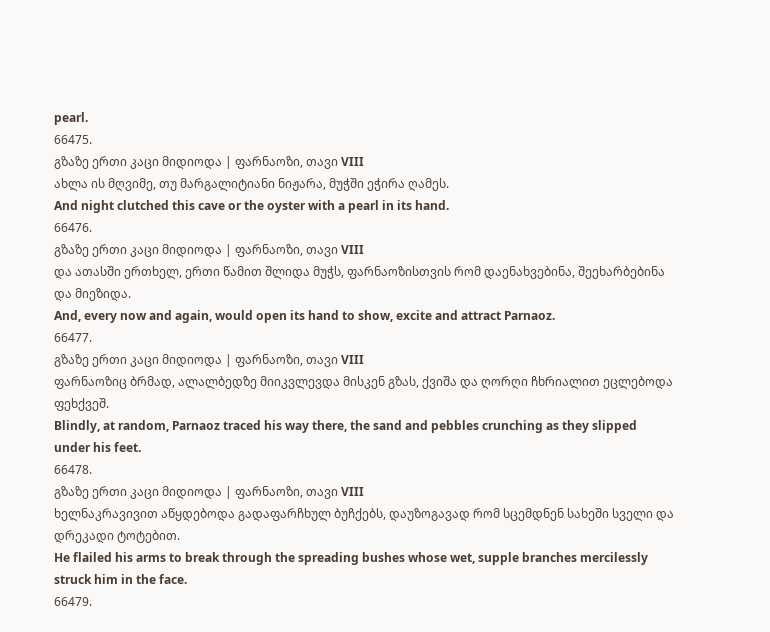pearl.
66475.
გზაზე ერთი კაცი მიდიოდა | ფარნაოზი, თავი VIII
ახლა ის მღვიმე, თუ მარგალიტიანი ნიჟარა, მუჭში ეჭირა ღამეს.
And night clutched this cave or the oyster with a pearl in its hand.
66476.
გზაზე ერთი კაცი მიდიოდა | ფარნაოზი, თავი VIII
და ათასში ერთხელ, ერთი წამით შლიდა მუჭს, ფარნაოზისთვის რომ დაენახვებინა, შეეხარბებინა და მიეზიდა.
And, every now and again, would open its hand to show, excite and attract Parnaoz.
66477.
გზაზე ერთი კაცი მიდიოდა | ფარნაოზი, თავი VIII
ფარნაოზიც ბრმად, ალალბედზე მიიკვლევდა მისკენ გზას, ქვიშა და ღორღი ჩხრიალით ეცლებოდა ფეხქვეშ.
Blindly, at random, Parnaoz traced his way there, the sand and pebbles crunching as they slipped under his feet.
66478.
გზაზე ერთი კაცი მიდიოდა | ფარნაოზი, თავი VIII
ხელნაკრავივით აწყდებოდა გადაფარჩხულ ბუჩქებს, დაუზოგავად რომ სცემდნენ სახეში სველი და დრეკადი ტოტებით.
He flailed his arms to break through the spreading bushes whose wet, supple branches mercilessly struck him in the face.
66479.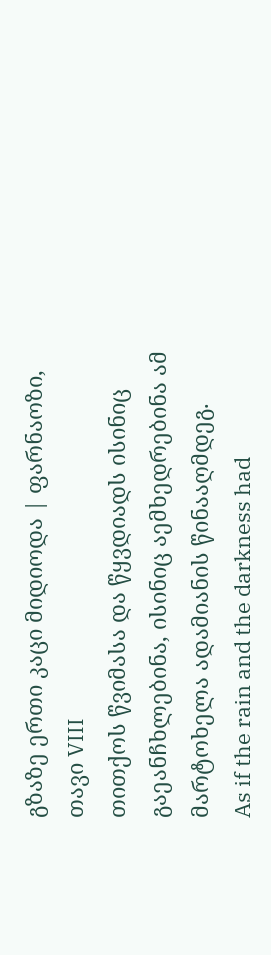გზაზე ერთი კაცი მიდიოდა | ფარნაოზი, თავი VIII
თითქოს წვიმასა და წყვდიადს ისინიც გაეანჩხლებინა, ისინიც აემხედრებინა ამ მარტოხელა ადამიანის წინააღმდეგ.
As if the rain and the darkness had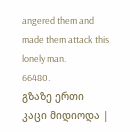angered them and made them attack this lonely man.
66480.
გზაზე ერთი კაცი მიდიოდა |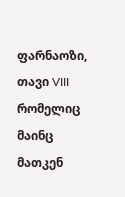ფარნაოზი, თავი VIII
რომელიც მაინც მათკენ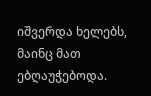იშვერდა ხელებს, მაინც მათ ებღაუჭებოდა.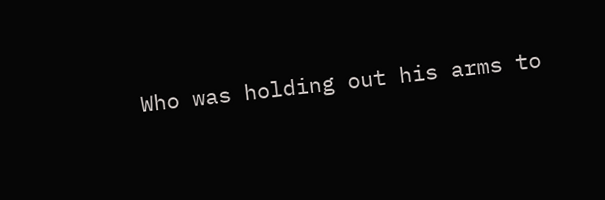Who was holding out his arms to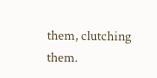them, clutching them.